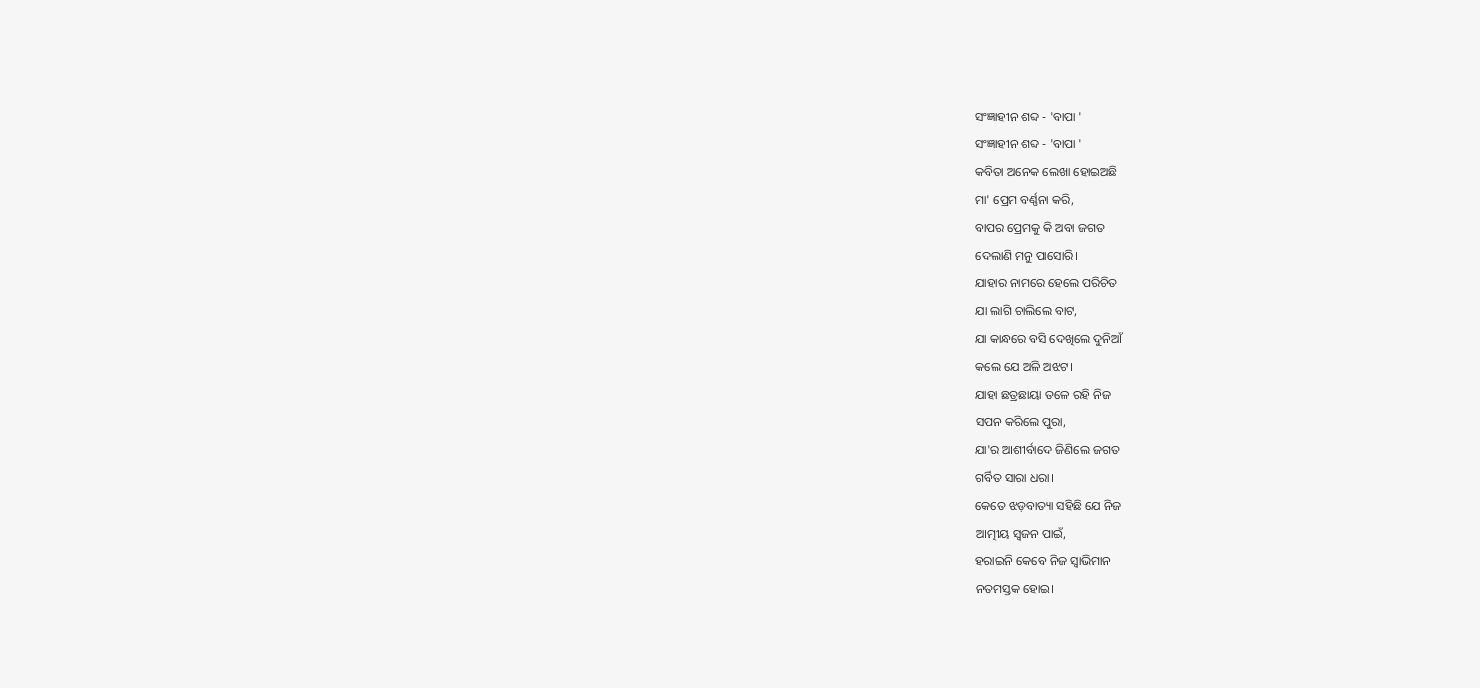ସଂଜ୍ଞାହୀନ ଶବ୍ଦ - 'ବାପା '
ସଂଜ୍ଞାହୀନ ଶବ୍ଦ - 'ବାପା '
କବିତା ଅନେକ ଲେଖା ହୋଇଅଛି
ମା' ପ୍ରେମ ବର୍ଣ୍ଣନା କରି,
ବାପର ପ୍ରେମକୁ କି ଅବା ଜଗତ
ଦେଲାଣି ମନୁ ପାସୋରି।
ଯାହାର ନାମରେ ହେଲେ ପରିଚିତ
ଯା ଲାଗି ଚାଲିଲେ ବାଟ,
ଯା କାନ୍ଧରେ ବସି ଦେଖିଲେ ଦୁନିଆଁ
କଲେ ଯେ ଅଳି ଅଝଟ।
ଯାହା ଛତ୍ରଛାୟା ତଳେ ରହି ନିଜ
ସପନ କରିଲେ ପୁରା,
ଯା'ର ଆଶୀର୍ବାଦେ ଜିଣିଲେ ଜଗତ
ଗର୍ବିତ ସାରା ଧରା।
କେତେ ଝଡ଼ବାତ୍ୟା ସହିଛି ଯେ ନିଜ
ଆତ୍ମୀୟ ସ୍ଵଜନ ପାଇଁ,
ହରାଇନି କେବେ ନିଜ ସ୍ୱାଭିମାନ
ନତମସ୍ତକ ହୋଇ।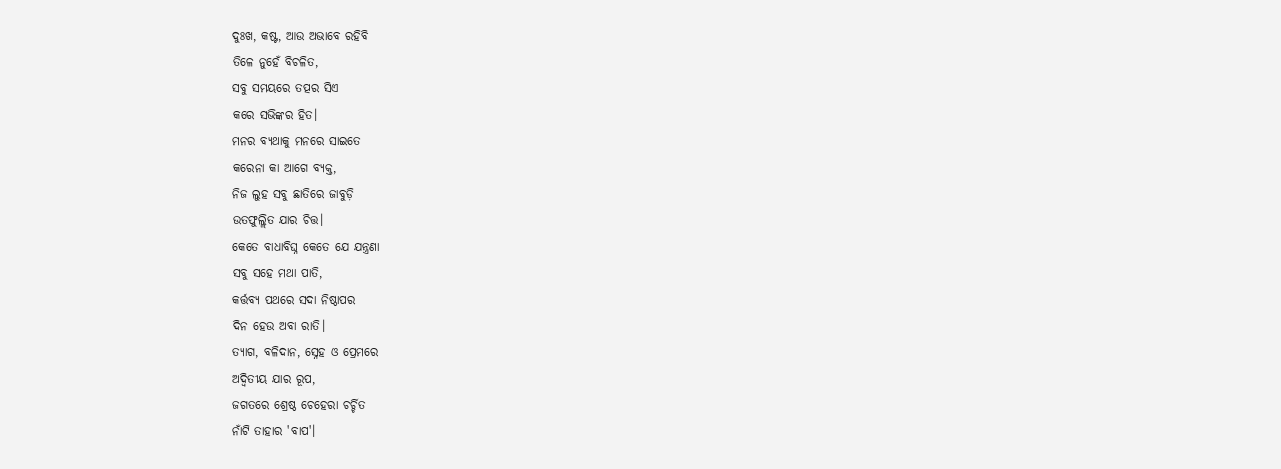ଦୁଃଖ, କଷ୍ଟ, ଆଉ ଅଭାବେ ରହିବି
ତିଳେ ନୁହେଁ ବିଚଳିତ,
ସବୁ ସମୟରେ ତତ୍ପର ସିଏ
କରେ ସଭିଙ୍କର ହିତ।
ମନର ବ୍ୟଥାକୁ ମନରେ ସାଇତେ
କରେନା କା ଆଗେ ବ୍ୟକ୍ତ,
ନିଜ ଲୁହ ସବୁ ଛାତିରେ ଜାବୁଡ଼ି
ଉତଫୁଲ୍ଲିତ ଯାର ଚିତ୍ତ।
କେତେ ବାଧାବିଘ୍ନ କେତେ ଯେ ଯନ୍ତ୍ରଣା
ସବୁ ସହେ ମଥା ପାତି,
କର୍ତ୍ତବ୍ୟ ପଥରେ ସଦା ନିଷ୍ଠାପର
ଦିନ ହେଉ ଅବା ରାତି।
ତ୍ୟାଗ, ବଳିଦାନ, ସ୍ନେହ ଓ ପ୍ରେମରେ
ଅଦ୍ୱିତୀୟ ଯାର ରୂପ,
ଜଗତରେ ଶ୍ରେଷ୍ଠ ଚେହେରା ଚର୍ଚ୍ଚିତ
ନାଁଟି ତାହାର 'ବାପ'।